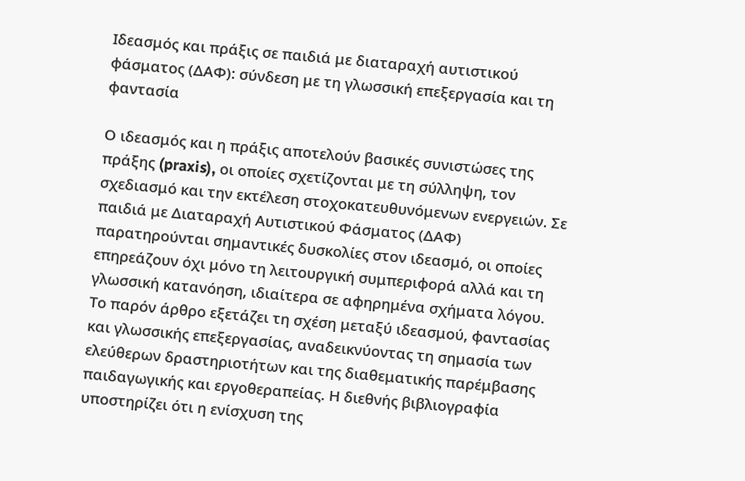Ιδεασμός και πράξις σε παιδιά με διαταραχή αυτιστικού φάσματος (ΔΑΦ): σύνδεση με τη γλωσσική επεξεργασία και τη φαντασία

Ο ιδεασμός και η πράξις αποτελούν βασικές συνιστώσες της πράξης (praxis), οι οποίες σχετίζονται με τη σύλληψη, τον σχεδιασμό και την εκτέλεση στοχοκατευθυνόμενων ενεργειών. Σε παιδιά με Διαταραχή Αυτιστικού Φάσματος (ΔΑΦ) παρατηρούνται σημαντικές δυσκολίες στον ιδεασμό, οι οποίες επηρεάζουν όχι μόνο τη λειτουργική συμπεριφορά αλλά και τη γλωσσική κατανόηση, ιδιαίτερα σε αφηρημένα σχήματα λόγου. Το παρόν άρθρο εξετάζει τη σχέση μεταξύ ιδεασμού, φαντασίας και γλωσσικής επεξεργασίας, αναδεικνύοντας τη σημασία των ελεύθερων δραστηριοτήτων και της διαθεματικής παρέμβασης παιδαγωγικής και εργοθεραπείας. Η διεθνής βιβλιογραφία υποστηρίζει ότι η ενίσχυση της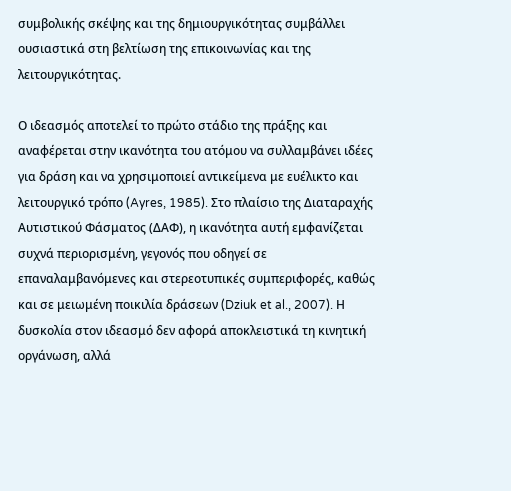συμβολικής σκέψης και της δημιουργικότητας συμβάλλει ουσιαστικά στη βελτίωση της επικοινωνίας και της λειτουργικότητας.

Ο ιδεασμός αποτελεί το πρώτο στάδιο της πράξης και αναφέρεται στην ικανότητα του ατόμου να συλλαμβάνει ιδέες για δράση και να χρησιμοποιεί αντικείμενα με ευέλικτο και λειτουργικό τρόπο (Ayres, 1985). Στο πλαίσιο της Διαταραχής Αυτιστικού Φάσματος (ΔΑΦ), η ικανότητα αυτή εμφανίζεται συχνά περιορισμένη, γεγονός που οδηγεί σε επαναλαμβανόμενες και στερεοτυπικές συμπεριφορές, καθώς και σε μειωμένη ποικιλία δράσεων (Dziuk et al., 2007). Η δυσκολία στον ιδεασμό δεν αφορά αποκλειστικά τη κινητική οργάνωση, αλλά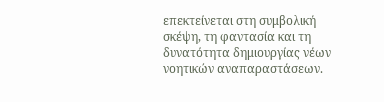επεκτείνεται στη συμβολική σκέψη, τη φαντασία και τη δυνατότητα δημιουργίας νέων νοητικών αναπαραστάσεων.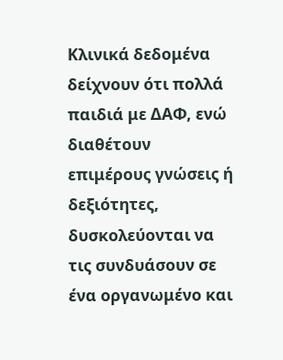Κλινικά δεδομένα δείχνουν ότι πολλά παιδιά με ΔΑΦ, ενώ διαθέτουν επιμέρους γνώσεις ή δεξιότητες, δυσκολεύονται να τις συνδυάσουν σε ένα οργανωμένο και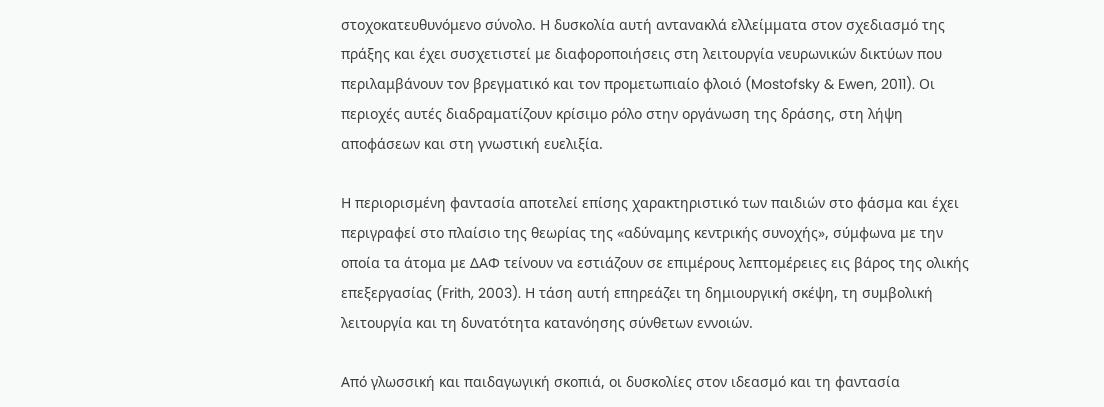στοχοκατευθυνόμενο σύνολο. Η δυσκολία αυτή αντανακλά ελλείμματα στον σχεδιασμό της πράξης και έχει συσχετιστεί με διαφοροποιήσεις στη λειτουργία νευρωνικών δικτύων που περιλαμβάνουν τον βρεγματικό και τον προμετωπιαίο φλοιό (Mostofsky & Ewen, 2011). Οι περιοχές αυτές διαδραματίζουν κρίσιμο ρόλο στην οργάνωση της δράσης, στη λήψη αποφάσεων και στη γνωστική ευελιξία.

Η περιορισμένη φαντασία αποτελεί επίσης χαρακτηριστικό των παιδιών στο φάσμα και έχει περιγραφεί στο πλαίσιο της θεωρίας της «αδύναμης κεντρικής συνοχής», σύμφωνα με την οποία τα άτομα με ΔΑΦ τείνουν να εστιάζουν σε επιμέρους λεπτομέρειες εις βάρος της ολικής επεξεργασίας (Frith, 2003). Η τάση αυτή επηρεάζει τη δημιουργική σκέψη, τη συμβολική λειτουργία και τη δυνατότητα κατανόησης σύνθετων εννοιών.

Από γλωσσική και παιδαγωγική σκοπιά, οι δυσκολίες στον ιδεασμό και τη φαντασία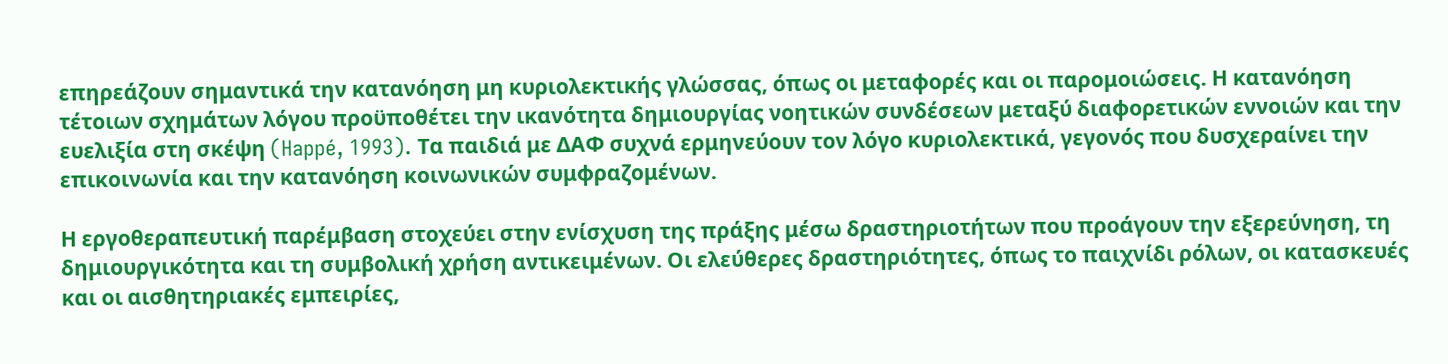επηρεάζουν σημαντικά την κατανόηση μη κυριολεκτικής γλώσσας, όπως οι μεταφορές και οι παρομοιώσεις. Η κατανόηση τέτοιων σχημάτων λόγου προϋποθέτει την ικανότητα δημιουργίας νοητικών συνδέσεων μεταξύ διαφορετικών εννοιών και την ευελιξία στη σκέψη (Happé, 1993). Τα παιδιά με ΔΑΦ συχνά ερμηνεύουν τον λόγο κυριολεκτικά, γεγονός που δυσχεραίνει την επικοινωνία και την κατανόηση κοινωνικών συμφραζομένων.

Η εργοθεραπευτική παρέμβαση στοχεύει στην ενίσχυση της πράξης μέσω δραστηριοτήτων που προάγουν την εξερεύνηση, τη δημιουργικότητα και τη συμβολική χρήση αντικειμένων. Οι ελεύθερες δραστηριότητες, όπως το παιχνίδι ρόλων, οι κατασκευές και οι αισθητηριακές εμπειρίες,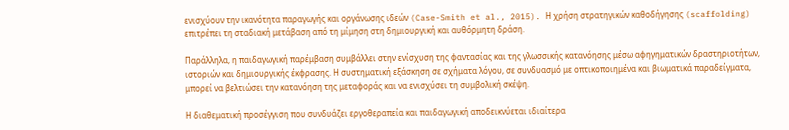ενισχύουν την ικανότητα παραγωγής και οργάνωσης ιδεών (Case-Smith et al., 2015). Η χρήση στρατηγικών καθοδήγησης (scaffolding) επιτρέπει τη σταδιακή μετάβαση από τη μίμηση στη δημιουργική και αυθόρμητη δράση.

Παράλληλα, η παιδαγωγική παρέμβαση συμβάλλει στην ενίσχυση της φαντασίας και της γλωσσικής κατανόησης μέσω αφηγηματικών δραστηριοτήτων, ιστοριών και δημιουργικής έκφρασης. Η συστηματική εξάσκηση σε σχήματα λόγου, σε συνδυασμό με οπτικοποιημένα και βιωματικά παραδείγματα, μπορεί να βελτιώσει την κατανόηση της μεταφοράς και να ενισχύσει τη συμβολική σκέψη.

Η διαθεματική προσέγγιση που συνδυάζει εργοθεραπεία και παιδαγωγική αποδεικνύεται ιδιαίτερα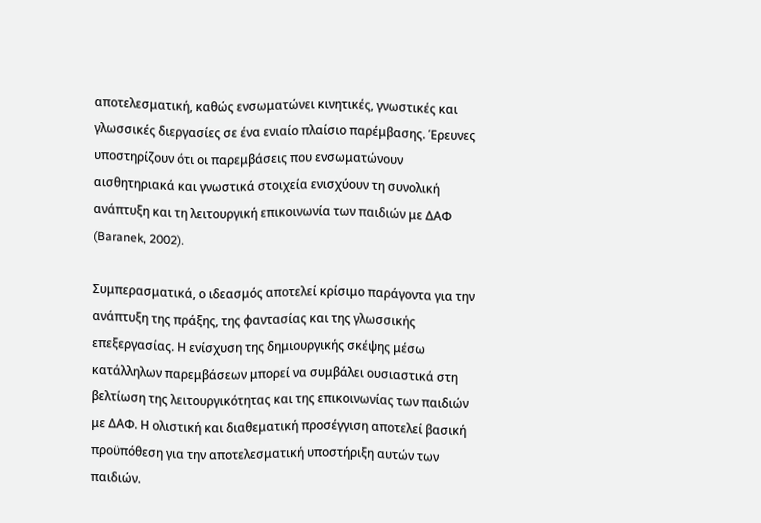αποτελεσματική, καθώς ενσωματώνει κινητικές, γνωστικές και γλωσσικές διεργασίες σε ένα ενιαίο πλαίσιο παρέμβασης. Έρευνες υποστηρίζουν ότι οι παρεμβάσεις που ενσωματώνουν αισθητηριακά και γνωστικά στοιχεία ενισχύουν τη συνολική ανάπτυξη και τη λειτουργική επικοινωνία των παιδιών με ΔΑΦ (Baranek, 2002).

Συμπερασματικά, ο ιδεασμός αποτελεί κρίσιμο παράγοντα για την ανάπτυξη της πράξης, της φαντασίας και της γλωσσικής επεξεργασίας. Η ενίσχυση της δημιουργικής σκέψης μέσω κατάλληλων παρεμβάσεων μπορεί να συμβάλει ουσιαστικά στη βελτίωση της λειτουργικότητας και της επικοινωνίας των παιδιών με ΔΑΦ. Η ολιστική και διαθεματική προσέγγιση αποτελεί βασική προϋπόθεση για την αποτελεσματική υποστήριξη αυτών των παιδιών.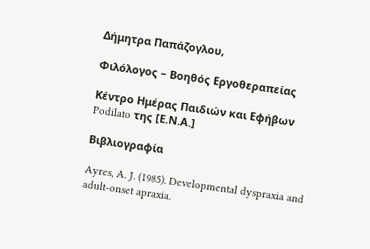Δήμητρα Παπάζογλου,

Φιλόλογος – Βοηθός Εργοθεραπείας

Κέντρο Ημέρας Παιδιών και Εφήβων Podilato της [Ε.Ν.Α.]

Βιβλιογραφία

Ayres, A. J. (1985). Developmental dyspraxia and adult-onset apraxia.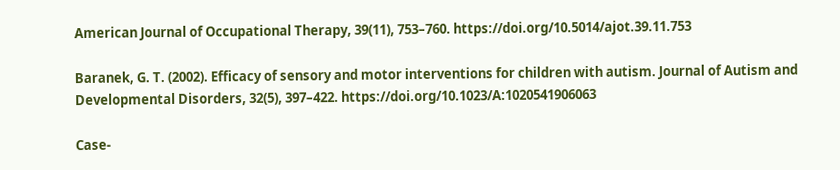American Journal of Occupational Therapy, 39(11), 753–760. https://doi.org/10.5014/ajot.39.11.753

Baranek, G. T. (2002). Efficacy of sensory and motor interventions for children with autism. Journal of Autism and Developmental Disorders, 32(5), 397–422. https://doi.org/10.1023/A:1020541906063

Case-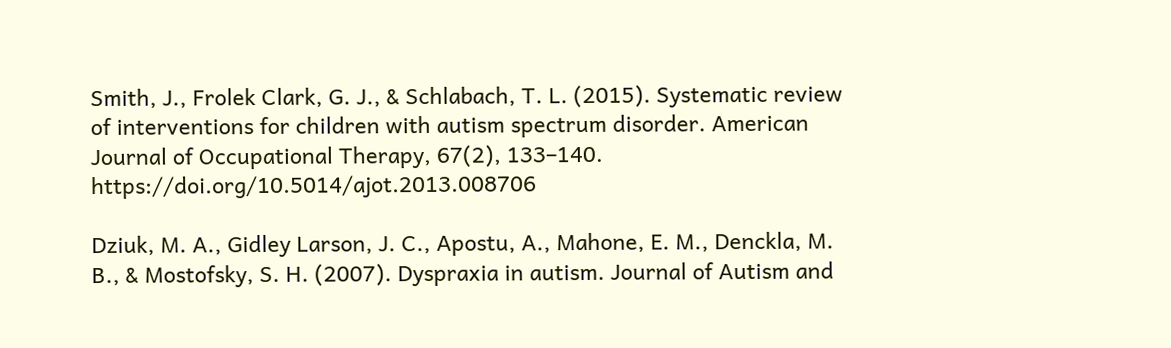Smith, J., Frolek Clark, G. J., & Schlabach, T. L. (2015). Systematic review of interventions for children with autism spectrum disorder. American Journal of Occupational Therapy, 67(2), 133–140. https://doi.org/10.5014/ajot.2013.008706

Dziuk, M. A., Gidley Larson, J. C., Apostu, A., Mahone, E. M., Denckla, M. B., & Mostofsky, S. H. (2007). Dyspraxia in autism. Journal of Autism and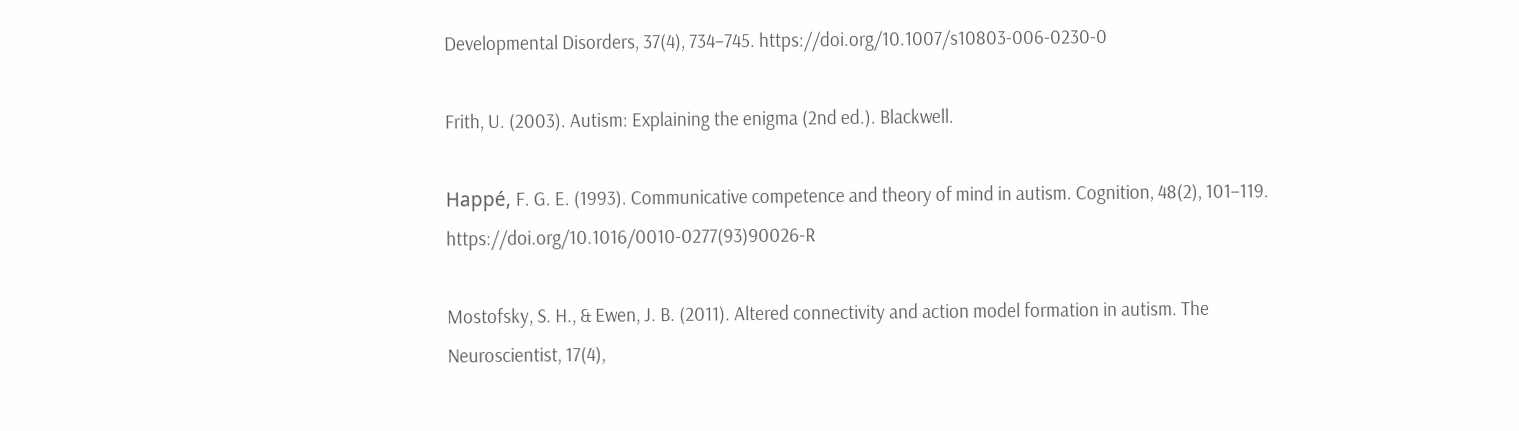Developmental Disorders, 37(4), 734–745. https://doi.org/10.1007/s10803-006-0230-0

Frith, U. (2003). Autism: Explaining the enigma (2nd ed.). Blackwell.

Happé, F. G. E. (1993). Communicative competence and theory of mind in autism. Cognition, 48(2), 101–119. https://doi.org/10.1016/0010-0277(93)90026-R

Mostofsky, S. H., & Ewen, J. B. (2011). Altered connectivity and action model formation in autism. The Neuroscientist, 17(4),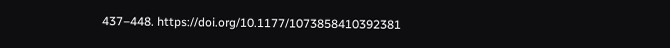437–448. https://doi.org/10.1177/1073858410392381